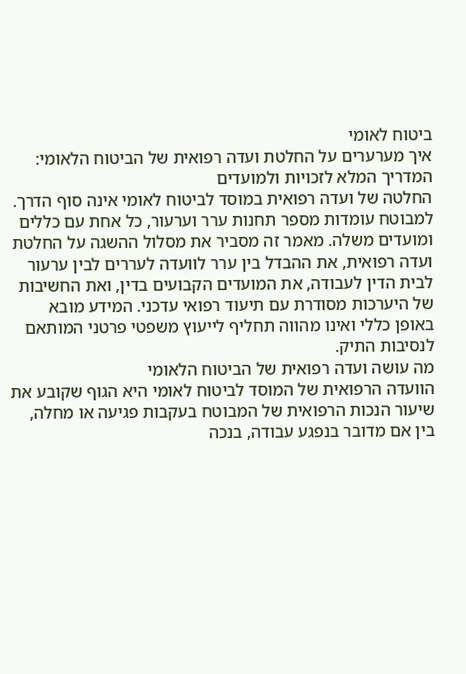ביטוח לאומי
איך מערערים על החלטת ועדה רפואית של הביטוח הלאומי: המדריך המלא לזכויות ולמועדים
החלטה של ועדה רפואית במוסד לביטוח לאומי אינה סוף הדרך. למבוטח עומדות מספר תחנות ערר וערעור, כל אחת עם כללים ומועדים משלה. מאמר זה מסביר את מסלול ההשגה על החלטת ועדה רפואית, את ההבדל בין ערר לוועדה לעררים לבין ערעור לבית הדין לעבודה, את המועדים הקבועים בדין, ואת החשיבות של היערכות מסודרת עם תיעוד רפואי עדכני. המידע מובא באופן כללי ואינו מהווה תחליף לייעוץ משפטי פרטני המותאם לנסיבות התיק.
מה עושה ועדה רפואית של הביטוח הלאומי
הוועדה הרפואית של המוסד לביטוח לאומי היא הגוף שקובע את שיעור הנכות הרפואית של המבוטח בעקבות פגיעה או מחלה, בין אם מדובר בנפגע עבודה, בנכה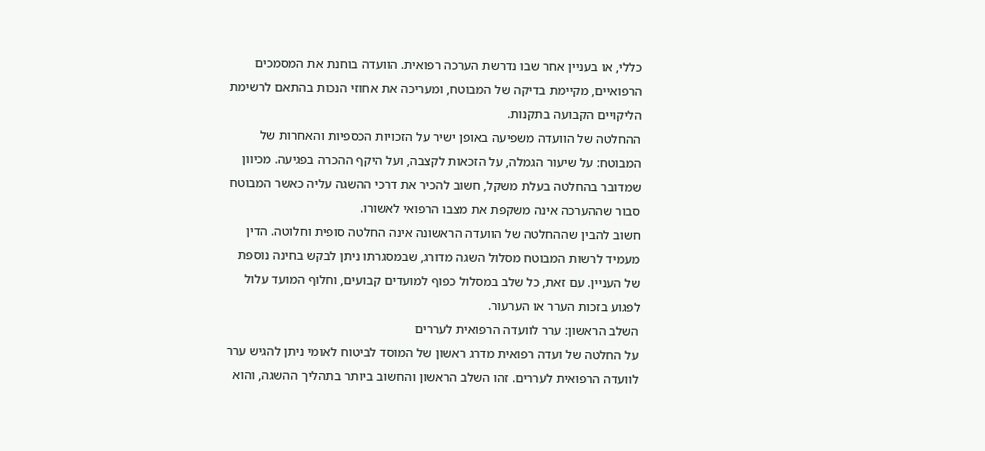כללי, או בעניין אחר שבו נדרשת הערכה רפואית. הוועדה בוחנת את המסמכים הרפואיים, מקיימת בדיקה של המבוטח, ומעריכה את אחוזי הנכות בהתאם לרשימת הליקויים הקבועה בתקנות.
ההחלטה של הוועדה משפיעה באופן ישיר על הזכויות הכספיות והאחרות של המבוטח: על שיעור הגמלה, על הזכאות לקצבה, ועל היקף ההכרה בפגיעה. מכיוון שמדובר בהחלטה בעלת משקל, חשוב להכיר את דרכי ההשגה עליה כאשר המבוטח סבור שההערכה אינה משקפת את מצבו הרפואי לאשורו.
חשוב להבין שההחלטה של הוועדה הראשונה אינה החלטה סופית וחלוטה. הדין מעמיד לרשות המבוטח מסלול השגה מדורג, שבמסגרתו ניתן לבקש בחינה נוספת של העניין. עם זאת, כל שלב במסלול כפוף למועדים קבועים, וחלוף המועד עלול לפגוע בזכות הערר או הערעור.
השלב הראשון: ערר לוועדה הרפואית לעררים
על החלטה של ועדה רפואית מדרג ראשון של המוסד לביטוח לאומי ניתן להגיש ערר לוועדה הרפואית לעררים. זהו השלב הראשון והחשוב ביותר בתהליך ההשגה, והוא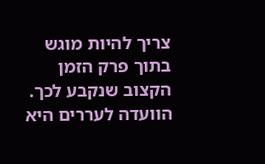צריך להיות מוגש בתוך פרק הזמן הקצוב שנקבע לכך.
הוועדה לעררים היא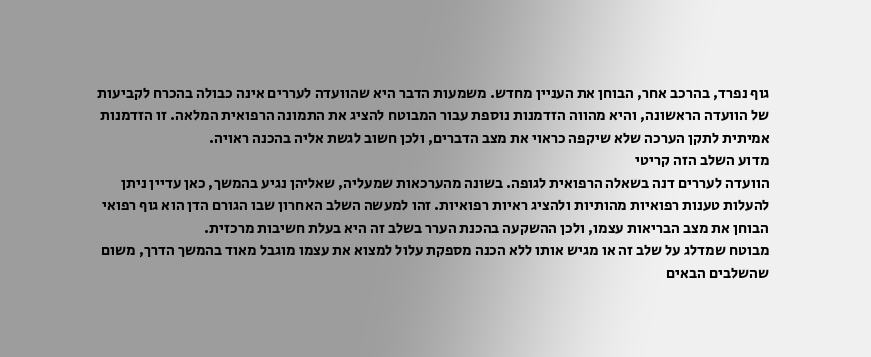גוף נפרד, בהרכב אחר, הבוחן את העניין מחדש. משמעות הדבר היא שהוועדה לעררים אינה כבולה בהכרח לקביעות של הוועדה הראשונה, והיא מהווה הזדמנות נוספת עבור המבוטח להציג את התמונה הרפואית המלאה. זו הזדמנות אמיתית לתקן הערכה שלא שיקפה כראוי את מצב הדברים, ולכן חשוב לגשת אליה בהכנה ראויה.
מדוע השלב הזה קריטי
הוועדה לעררים דנה בשאלה הרפואית לגופה. בשונה מהערכאות שמעליה, שאליהן נגיע בהמשך, כאן עדיין ניתן להעלות טענות רפואיות מהותיות ולהציג ראיות רפואיות. זהו למעשה השלב האחרון שבו הגורם הדן הוא גוף רפואי הבוחן את מצב הבריאות עצמו, ולכן ההשקעה בהכנת הערר בשלב זה היא בעלת חשיבות מרכזית.
מבוטח שמדלג על שלב זה או מגיש אותו ללא הכנה מספקת עלול למצוא את עצמו מוגבל מאוד בהמשך הדרך, משום שהשלבים הבאים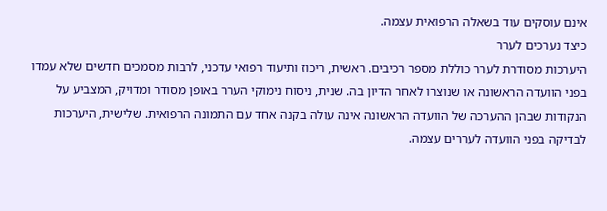אינם עוסקים עוד בשאלה הרפואית עצמה.
כיצד נערכים לערר
היערכות מסודרת לערר כוללת מספר רכיבים. ראשית, ריכוז ותיעוד רפואי עדכני, לרבות מסמכים חדשים שלא עמדו בפני הוועדה הראשונה או שנוצרו לאחר הדיון בה. שנית, ניסוח נימוקי הערר באופן מסודר ומדויק, המצביע על הנקודות שבהן ההערכה של הוועדה הראשונה אינה עולה בקנה אחד עם התמונה הרפואית. שלישית, היערכות לבדיקה בפני הוועדה לעררים עצמה.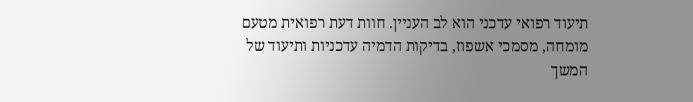תיעוד רפואי עדכני הוא לב העניין. חוות דעת רפואית מטעם מומחה, מסמכי אשפוז, בדיקות הדמיה עדכניות ותיעוד של המשך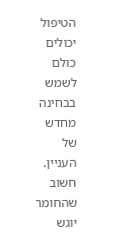הטיפול יכולים כולם לשמש בבחינה מחדש של העניין. חשוב שהחומר יוגש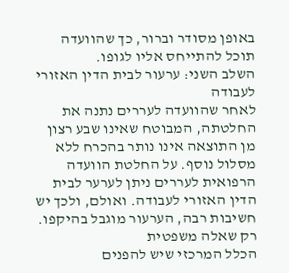באופן מסודר וברור, כך שהוועדה תוכל להתייחס אליו לגופו.
השלב השני: ערעור לבית הדין האזורי לעבודה
לאחר שהוועדה לעררים נתנה את החלטתה, המבוטח שאינו שבע רצון מן התוצאה אינו נותר בהכרח ללא מסלול נוסף. על החלטת הוועדה הרפואית לעררים ניתן לערער לבית הדין האזורי לעבודה. ואולם, ולכך יש חשיבות רבה, הערעור מוגבל בהיקפו.
רק שאלה משפטית
הכלל המרכזי שיש להפנים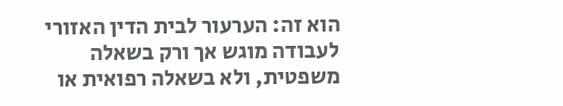הוא זה: הערעור לבית הדין האזורי לעבודה מוגש אך ורק בשאלה משפטית, ולא בשאלה רפואית או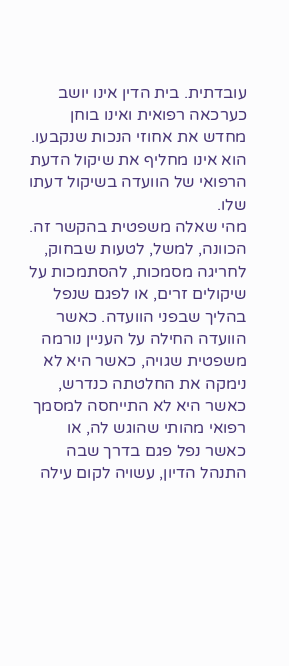עובדתית. בית הדין אינו יושב כערכאה רפואית ואינו בוחן מחדש את אחוזי הנכות שנקבעו. הוא אינו מחליף את שיקול הדעת הרפואי של הוועדה בשיקול דעתו שלו.
מהי שאלה משפטית בהקשר זה. הכוונה, למשל, לטעות שבחוק, לחריגה מסמכות, להסתמכות על שיקולים זרים, או לפגם שנפל בהליך שבפני הוועדה. כאשר הוועדה החילה על העניין נורמה משפטית שגויה, כאשר היא לא נימקה את החלטתה כנדרש, כאשר היא לא התייחסה למסמך רפואי מהותי שהוגש לה, או כאשר נפל פגם בדרך שבה התנהל הדיון, עשויה לקום עילה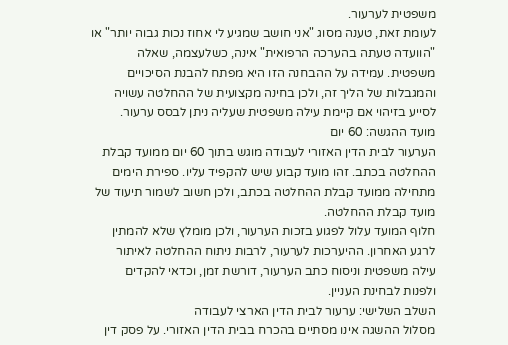משפטית לערעור.
לעומת זאת, טענה מסוג "אני חושב שמגיע לי אחוז נכות גבוה יותר" או "הוועדה טעתה בהערכה הרפואית" אינה, כשלעצמה, שאלה משפטית. עמידה על ההבחנה הזו היא מפתח להבנת הסיכויים והמגבלות של הליך זה, ולכן בחינה מקצועית של ההחלטה עשויה לסייע בזיהוי אם קיימת עילה משפטית שעליה ניתן לבסס ערעור.
מועד ההגשה: 60 יום
הערעור לבית הדין האזורי לעבודה מוגש בתוך 60 יום ממועד קבלת ההחלטה בכתב. זהו מועד קבוע שיש להקפיד עליו. ספירת הימים מתחילה ממועד קבלת ההחלטה בכתב, ולכן חשוב לשמור תיעוד של מועד קבלת ההחלטה.
חלוף המועד עלול לפגוע בזכות הערעור, ולכן מומלץ שלא להמתין לרגע האחרון. ההיערכות לערעור, לרבות ניתוח ההחלטה לאיתור עילה משפטית וניסוח כתב הערעור, דורשת זמן, וכדאי להקדים ולפנות לבחינת העניין.
השלב השלישי: ערעור לבית הדין הארצי לעבודה
מסלול ההשגה אינו מסתיים בהכרח בבית הדין האזורי. על פסק דין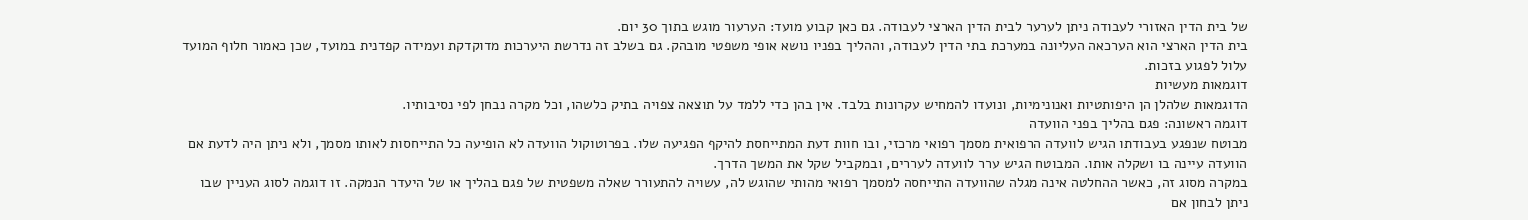של בית הדין האזורי לעבודה ניתן לערער לבית הדין הארצי לעבודה. גם כאן קבוע מועד: הערעור מוגש בתוך 30 יום.
בית הדין הארצי הוא הערכאה העליונה במערכת בתי הדין לעבודה, וההליך בפניו נושא אופי משפטי מובהק. גם בשלב זה נדרשת היערכות מדוקדקת ועמידה קפדנית במועד, שכן כאמור חלוף המועד עלול לפגוע בזכות.
דוגמאות מעשיות
הדוגמאות שלהלן הן היפותטיות ואנונימיות, ונועדו להמחיש עקרונות בלבד. אין בהן כדי ללמד על תוצאה צפויה בתיק כלשהו, וכל מקרה נבחן לפי נסיבותיו.
דוגמה ראשונה: פגם בהליך בפני הוועדה
מבוטח שנפגע בעבודתו הגיש לוועדה הרפואית מסמך רפואי מרכזי, ובו חוות דעת המתייחסת להיקף הפגיעה שלו. בפרוטוקול הוועדה לא הופיעה כל התייחסות לאותו מסמך, ולא ניתן היה לדעת אם הוועדה עיינה בו ושקלה אותו. המבוטח הגיש ערר לוועדה לעררים, ובמקביל שקל את המשך הדרך.
במקרה מסוג זה, כאשר ההחלטה אינה מגלה שהוועדה התייחסה למסמך רפואי מהותי שהוגש לה, עשויה להתעורר שאלה משפטית של פגם בהליך או של היעדר הנמקה. זו דוגמה לסוג העניין שבו ניתן לבחון אם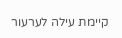קיימת עילה לערעור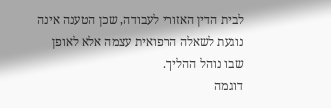לבית הדין האזורי לעבודה, שכן הטענה אינה נוגעת לשאלה הרפואית עצמה אלא לאופן שבו נוהל ההליך.
דוגמה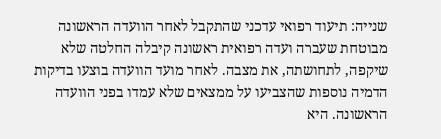שנייה: תיעוד רפואי עדכני שהתקבל לאחר הוועדה הראשונה
מבוטחת שעברה ועדה רפואית ראשונה קיבלה החלטה שלא שיקפה, לתחושתה, את מצבה. לאחר מועד הוועדה בוצעו בדיקות הדמיה נוספות שהצביעו על ממצאים שלא עמדו בפני הוועדה הראשונה. היא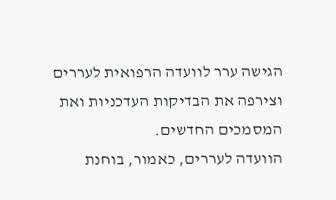הגישה ערר לוועדה הרפואית לעררים וצירפה את הבדיקות העדכניות ואת המסמכים החדשים.
הוועדה לעררים, כאמור, בוחנת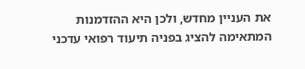את העניין מחדש, ולכן היא ההזדמנות המתאימה להציג בפניה תיעוד רפואי עדכני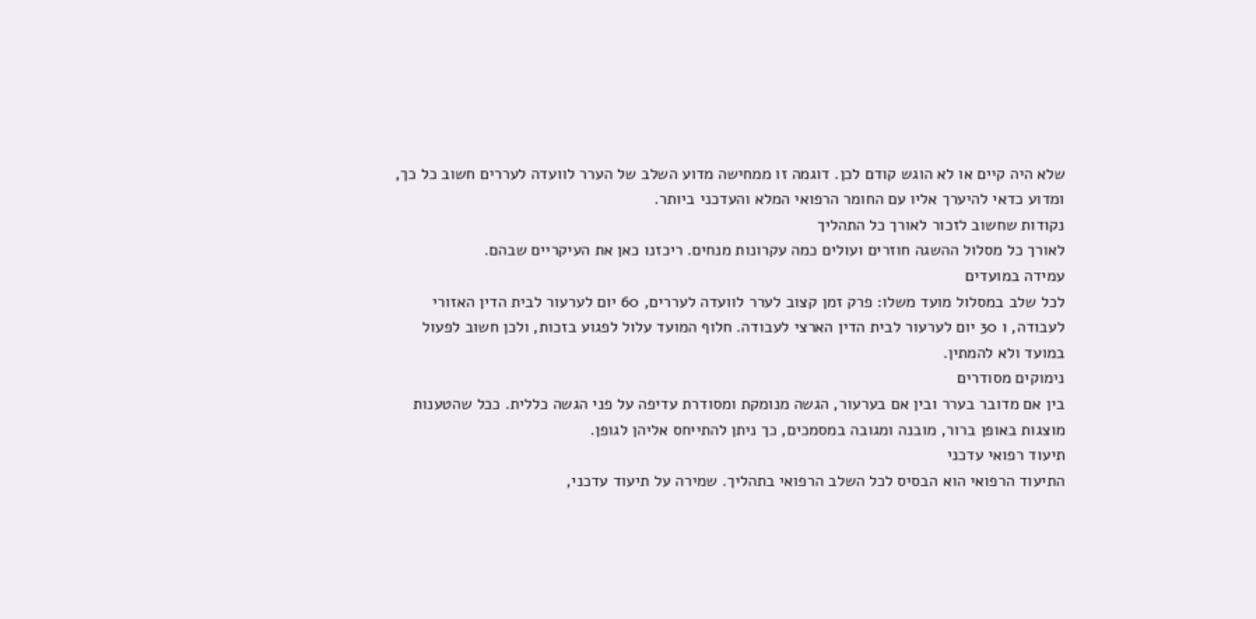שלא היה קיים או לא הוגש קודם לכן. דוגמה זו ממחישה מדוע השלב של הערר לוועדה לעררים חשוב כל כך, ומדוע כדאי להיערך אליו עם החומר הרפואי המלא והעדכני ביותר.
נקודות שחשוב לזכור לאורך כל התהליך
לאורך כל מסלול ההשגה חוזרים ועולים כמה עקרונות מנחים. ריכזנו כאן את העיקריים שבהם.
עמידה במועדים
לכל שלב במסלול מועד משלו: פרק זמן קצוב לערר לוועדה לעררים, 60 יום לערעור לבית הדין האזורי לעבודה, ו 30 יום לערעור לבית הדין הארצי לעבודה. חלוף המועד עלול לפגוע בזכות, ולכן חשוב לפעול במועד ולא להמתין.
נימוקים מסודרים
בין אם מדובר בערר ובין אם בערעור, הגשה מנומקת ומסודרת עדיפה על פני הגשה כללית. ככל שהטענות מוצגות באופן ברור, מובנה ומגובה במסמכים, כך ניתן להתייחס אליהן לגופן.
תיעוד רפואי עדכני
התיעוד הרפואי הוא הבסיס לכל השלב הרפואי בתהליך. שמירה על תיעוד עדכני,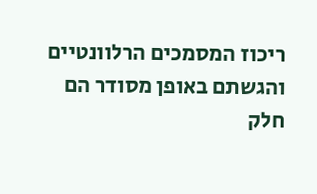ריכוז המסמכים הרלוונטיים והגשתם באופן מסודר הם חלק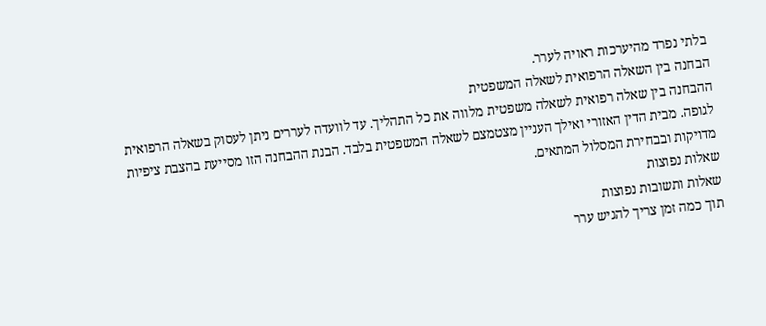בלתי נפרד מהיערכות ראויה לערר.
הבחנה בין השאלה הרפואית לשאלה המשפטית
ההבחנה בין שאלה רפואית לשאלה משפטית מלווה את כל התהליך. עד לוועדה לעררים ניתן לעסוק בשאלה הרפואית לגופה. מבית הדין האזורי ואילך העניין מצטמצם לשאלה המשפטית בלבד. הבנת ההבחנה הזו מסייעת בהצבת ציפיות מדויקות ובבחירת המסלול המתאים.
שאלות נפוצות
שאלות ותשובות נפוצות
תוך כמה זמן צריך להגיש ערר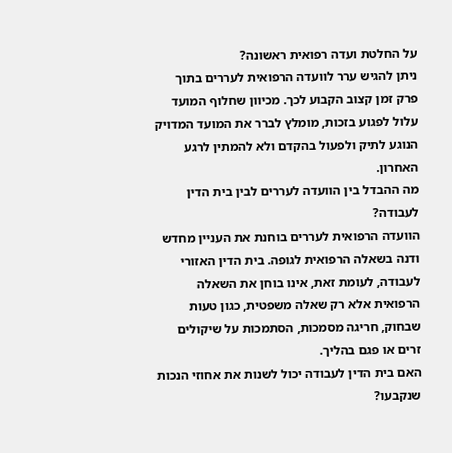על החלטת ועדה רפואית ראשונה?
ניתן להגיש ערר לוועדה הרפואית לעררים בתוך פרק זמן קצוב הקבוע לכך. מכיוון שחלוף המועד עלול לפגוע בזכות, מומלץ לברר את המועד המדויק הנוגע לתיק ולפעול בהקדם ולא להמתין לרגע האחרון.
מה ההבדל בין הוועדה לעררים לבין בית הדין לעבודה?
הוועדה הרפואית לעררים בוחנת את העניין מחדש ודנה בשאלה הרפואית לגופה. בית הדין האזורי לעבודה, לעומת זאת, אינו בוחן את השאלה הרפואית אלא רק שאלה משפטית, כגון טעות שבחוק, חריגה מסמכות, הסתמכות על שיקולים זרים או פגם בהליך.
האם בית הדין לעבודה יכול לשנות את אחוזי הנכות שנקבעו?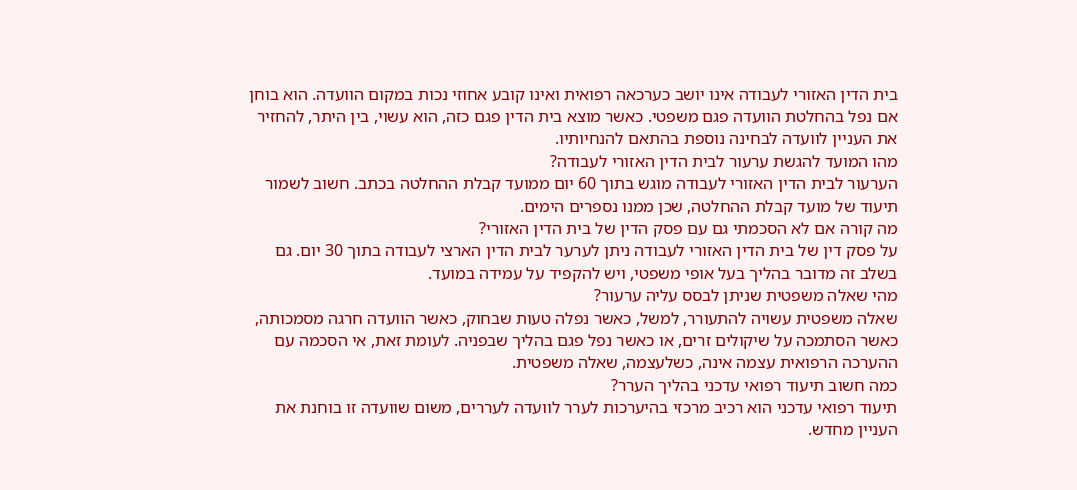בית הדין האזורי לעבודה אינו יושב כערכאה רפואית ואינו קובע אחוזי נכות במקום הוועדה. הוא בוחן אם נפל בהחלטת הוועדה פגם משפטי. כאשר מוצא בית הדין פגם כזה, הוא עשוי, בין היתר, להחזיר את העניין לוועדה לבחינה נוספת בהתאם להנחיותיו.
מהו המועד להגשת ערעור לבית הדין האזורי לעבודה?
הערעור לבית הדין האזורי לעבודה מוגש בתוך 60 יום ממועד קבלת ההחלטה בכתב. חשוב לשמור תיעוד של מועד קבלת ההחלטה, שכן ממנו נספרים הימים.
מה קורה אם לא הסכמתי גם עם פסק הדין של בית הדין האזורי?
על פסק דין של בית הדין האזורי לעבודה ניתן לערער לבית הדין הארצי לעבודה בתוך 30 יום. גם בשלב זה מדובר בהליך בעל אופי משפטי, ויש להקפיד על עמידה במועד.
מהי שאלה משפטית שניתן לבסס עליה ערעור?
שאלה משפטית עשויה להתעורר, למשל, כאשר נפלה טעות שבחוק, כאשר הוועדה חרגה מסמכותה, כאשר הסתמכה על שיקולים זרים, או כאשר נפל פגם בהליך שבפניה. לעומת זאת, אי הסכמה עם ההערכה הרפואית עצמה אינה, כשלעצמה, שאלה משפטית.
כמה חשוב תיעוד רפואי עדכני בהליך הערר?
תיעוד רפואי עדכני הוא רכיב מרכזי בהיערכות לערר לוועדה לעררים, משום שוועדה זו בוחנת את העניין מחדש.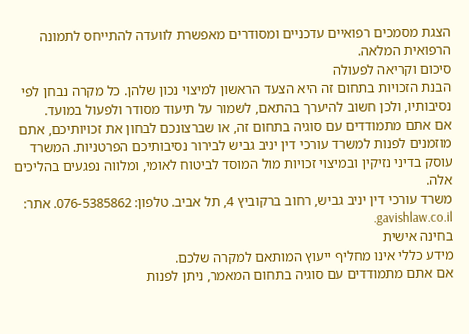הצגת מסמכים רפואיים עדכניים ומסודרים מאפשרת לוועדה להתייחס לתמונה הרפואית המלאה.
סיכום וקריאה לפעולה
הבנת הזכויות בתחום זה היא הצעד הראשון למיצוי נכון שלהן. כל מקרה נבחן לפי נסיבותיו, ולכן חשוב להיערך בהתאם, לשמור על תיעוד מסודר ולפעול במועד.
אם אתם מתמודדים עם סוגיה בתחום זה, או שברצונכם לבחון את זכויותיכם, אתם מוזמנים לפנות למשרד עורכי דין יניב גביש לבירור נסיבותיכם הפרטניות. המשרד עוסק בדיני נזיקין ובמיצוי זכויות מול המוסד לביטוח לאומי, ומלווה נפגעים בהליכים אלה.
משרד עורכי דין יניב גביש, רחוב ברקוביץ 4, תל אביב. טלפון: 076-5385862. אתר: gavishlaw.co.il.
בחינה אישית
מידע כללי אינו מחליף ייעוץ המותאם למקרה שלכם.
אם אתם מתמודדים עם סוגיה בתחום המאמר, ניתן לפנות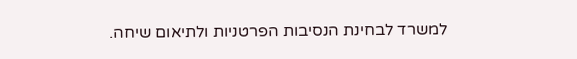למשרד לבחינת הנסיבות הפרטניות ולתיאום שיחה.